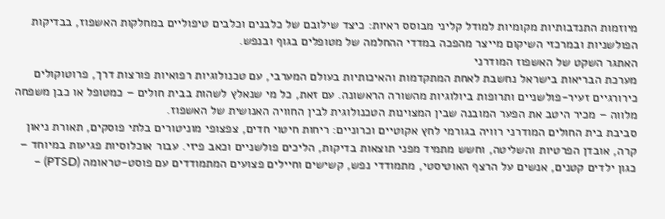מיוזמות התנדבותיות מקומיות למודל קליני מבוסס ראיות: כיצד שילובם של כלבנים וכלבים טיפוליים במחלקות האשפוז, בבדיקות הפולשניות ובמרכזי השיקום מייצר מהפכה במדדי ההחלמה של מטופלים בגוף ובנפש.
האתגר השקט של האשפוז המודרני
מערכת הבריאות בישראל נחשבת לאחת המתקדמות והאיכותיות בעולם המערבי, עם טכנולוגיות רפואיות פורצות דרך, פרוטוקולים כירורגיים זעיר-פולשניים ותרופות ביולוגיות מהשורה הראשונה. עם זאת, כל מי שנאלץ לשהות בבית חולים – כמטופל או כבן משפחה מלווה – מכיר היטב את הפער המובנה שבין המצוינות הטכנולוגית לבין החוויה האנושית של האשפוז.
סביבת בית החולים המודרני רוויה בגורמי לחץ אקוטיים וכרוניים: ריחות חיטוי חדים, צפצופי מוניטורים בלתי פוסקים, תאורת ניאון קרה, אובדן הפרטיות והשליטה, וחשש מתמיד מפני תוצאות בדיקות, הליכים פולשניים וכאב פיזי. עבור אוכלוסיות פגיעות במיוחד – כגון ילדים קטנים, אנשים על הרצף האוטיסטי, מתמודדי נפש, קשישים וחיילים פצועים המתמודדים עם פוסט-טראומה (PTSD) –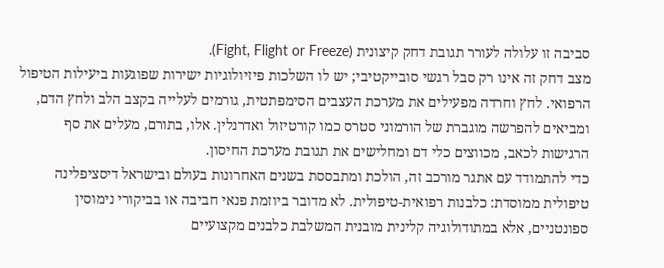סביבה זו עלולה לעורר תגובת דחק קיצונית (Fight, Flight or Freeze).
מצב דחק זה אינו רק סבל רגשי סובייקטיבי; יש לו השלכות פיזיולוגיות ישירות שפוגעות ביעילות הטיפול הרפואי. לחץ וחרדה מפעילים את מערכת העצבים הסימפתטית, גורמים לעלייה בקצב הלב ולחץ הדם, ומביאים להפרשה מוגברת של הורמוני סטרס כמו קורטיזול ואדרנלין. אלו, בתורם, מעלים את סף הרגישות לכאב, מכווצים כלי דם ומחלישים את תגובת מערכת החיסון.
כדי להתמודד עם אתגר מורכב זה, הולכת ומתבססת בשנים האחרונות בעולם ובישראל דיסציפלינה טיפולית ממוסדת: כלבנות רפואית-טיפולית. לא מדובר ביוזמת פנאי חביבה או בביקורי נימוסין ספונטניים, אלא במתודולוגיה קלינית מובנית המשלבת כלבנים מקצועיים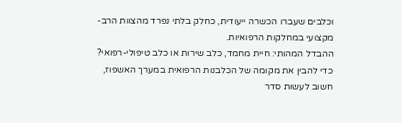וכלבים שעברו הכשרה ייעודית, כחלק בלתי נפרד מהצוות הרב-מקצועי במחלקות הרפואיות.
ההבדל המהותי: חיית מחמד, כלב שירות או כלב טיפולי-רפואי?
כדי להבין את מקומה של הכלבנות הרפואית במערך האשפוז, חשוב לעשות סדר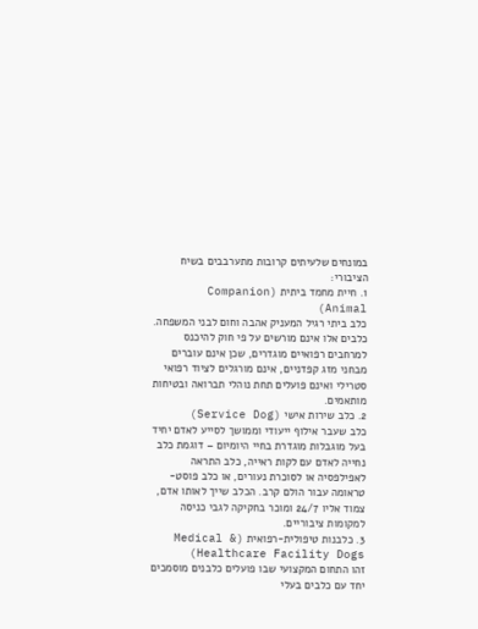במונחים שלעיתים קרובות מתערבבים בשיח הציבורי:
1. חיית מחמד ביתית (Companion Animal)
כלב ביתי רגיל המעניק אהבה וחום לבני המשפחה. כלבים אלו אינם מורשים על פי חוק להיכנס למרחבים רפואיים מוגדרים, שכן אינם עוברים מבחני מזג קפדניים, אינם מורגלים לציוד רפואי סטרילי ואינם פועלים תחת נוהלי תברואה ובטיחות מותאמים.
2. כלב שירות אישי (Service Dog)
כלב שעבר אילוף ייעודי וממושך לסייע לאדם יחיד בעל מוגבלות מוגדרת בחיי היומיום – דוגמת כלב נחייה לאדם עם לקות ראייה, כלב התראה לאפילפסיה או לסוכרת נעורים, או כלב פוסט-טראומה עבור הולם קרב. הכלב שייך לאותו אדם, צמוד אליו 24/7 ומוכר בחקיקה לגבי כניסה למקומות ציבוריים.
3. כלבנות טיפולית-רפואית (Medical & Healthcare Facility Dogs)
זהו התחום המקצועי שבו פועלים כלבנים מוסמכים יחד עם כלבים בעלי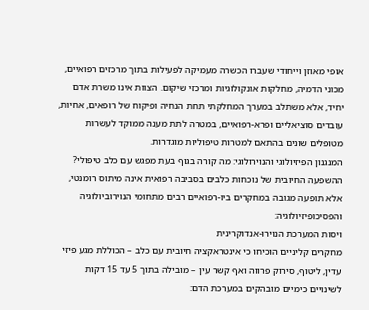אופי מאוזן וייחודי שעברו הכשרה מעמיקה לפעילות בתוך מרכזים רפואיים, מכוני הדמיה, מחלקות אונקולוגיות ומרכזי שיקום. הצוות אינו משרת אדם יחיד, אלא משתלב במערך המחלקתי תחת הנחיה ופיקוח של רופאים, אחיות, עובדים סוציאליים ופרא-רפואיים, במטרה לתת מענה ממוקד לעשרות מטופלים שונים בהתאם למטרות טיפוליות מוגדרות.
המנגנון הפיזיולוגי והנוירולוגי: מה קורה בגוף בעת מפגש עם כלב טיפולי?
ההשפעה החיובית של נוכחות כלבים בסביבה רפואית אינה מיתוס רומנטי, אלא תופעה מגובה במחקרים ביו-רפואיים רבים מתחומי הנוירוביולוגיה והפסיכופיזיולוגיה:
ויסות המערכת הנוירו-אנדוקרינית
מחקרים קליניים הוכיחו כי אינטראקציה חיובית עם כלב – הכוללת מגע פיזי עדין, ליטוף, סירוק פרווה ואף קשר עין – מובילה בתוך 5 עד 15 דקות לשינויים כימיים מובהקים במערכת הדם: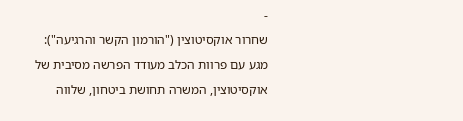-
שחרור אוקסיטוצין ("הורמון הקשר והרגיעה"): מגע עם פרוות הכלב מעודד הפרשה מסיבית של אוקסיטוצין, המשרה תחושת ביטחון, שלווה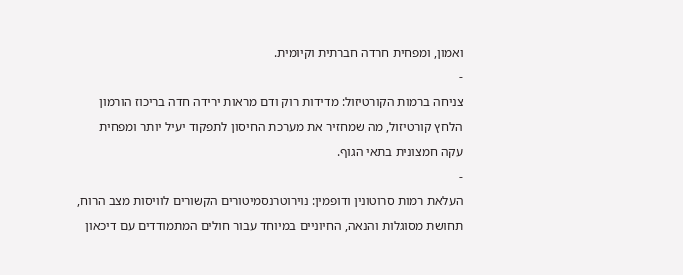ואמון, ומפחית חרדה חברתית וקיומית.
-
צניחה ברמות הקורטיזול: מדידות רוק ודם מראות ירידה חדה בריכוז הורמון הלחץ קורטיזול, מה שמחזיר את מערכת החיסון לתפקוד יעיל יותר ומפחית עקה חמצונית בתאי הגוף.
-
העלאת רמות סרוטונין ודופמין: נוירוטרנסמיטורים הקשורים לוויסות מצב הרוח, תחושת מסוגלות והנאה, החיוניים במיוחד עבור חולים המתמודדים עם דיכאון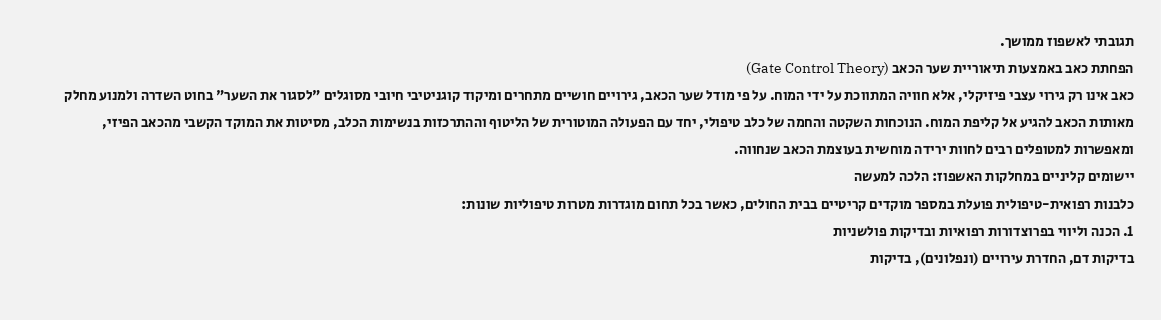תגובתי לאשפוז ממושך.
הפחתת כאב באמצעות תיאוריית שער הכאב (Gate Control Theory)
כאב אינו רק גירוי עצבי פיזיקלי, אלא חוויה המתווכת על ידי המוח. על פי מודל שער הכאב, גירויים חושיים מתחרים ומיקוד קוגניטיבי חיובי מסוגלים "לסגור את השער" בחוט השדרה ולמנוע מחלק מאותות הכאב להגיע אל קליפת המוח. הנוכחות השקטה והחמה של כלב טיפולי, יחד עם הפעולה המוטורית של הליטוף וההתרכזות בנשימות הכלב, מסיטות את המוקד הקשבי מהכאב הפיזי, ומאפשרות למטופלים רבים לחוות ירידה מוחשית בעוצמת הכאב שנחווה.
יישומים קליניים במחלקות האשפוז: הלכה למעשה
כלבנות רפואית-טיפולית פועלת במספר מוקדים קריטיים בבית החולים, כאשר בכל תחום מוגדרות מטרות טיפוליות שונות:
1. הכנה וליווי בפרוצדורות רפואיות ובדיקות פולשניות
בדיקות דם, החדרת עירויים (ונפלונים), בדיקות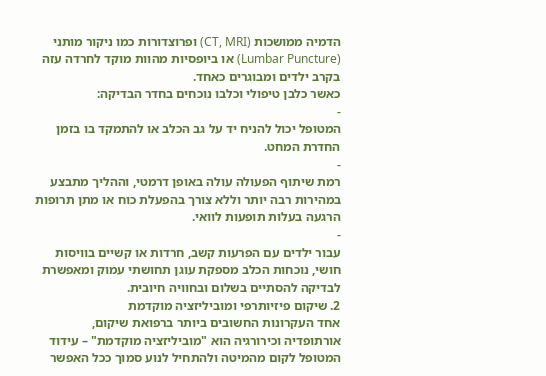הדמיה ממושכות (CT, MRI) ופרוצדורות כמו ניקור מותני (Lumbar Puncture) או ביופסיות מהוות מוקד לחרדה עזה בקרב ילדים ומבוגרים כאחד.
כאשר כלבן טיפולי וכלבו נוכחים בחדר הבדיקה:
-
המטופל יכול להניח יד על גב הכלב או להתמקד בו בזמן החדרת המחט.
-
רמת שיתוף הפעולה עולה באופן דרמטי, וההליך מתבצע במהירות רבה יותר וללא צורך בהפעלת כוח או מתן תרופות הרגעה בעלות תופעות לוואי.
-
עבור ילדים עם הפרעות קשב, חרדות או קשיים בוויסות חושי, נוכחות הכלב מספקת עוגן תחושתי עמוק ומאפשרת לבדיקה להסתיים בשלום ובחוויה חיובית.
2. שיקום פיזיותרפי ומוביליזציה מוקדמת
אחד העקרונות החשובים ביותר ברפואת שיקום, אורתופדיה וכירורגיה הוא "מוביליזציה מוקדמת" – עידוד המטופל לקום מהמיטה ולהתחיל לנוע סמוך ככל האפשר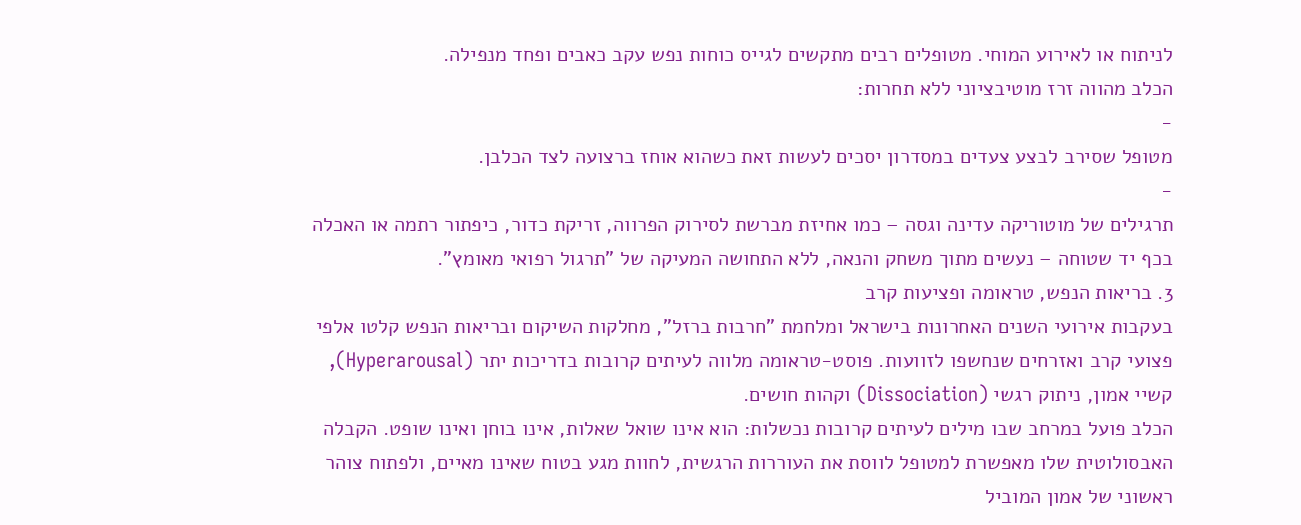לניתוח או לאירוע המוחי. מטופלים רבים מתקשים לגייס כוחות נפש עקב כאבים ופחד מנפילה.
הכלב מהווה זרז מוטיבציוני ללא תחרות:
-
מטופל שסירב לבצע צעדים במסדרון יסכים לעשות זאת כשהוא אוחז ברצועה לצד הכלבן.
-
תרגילים של מוטוריקה עדינה וגסה – כמו אחיזת מברשת לסירוק הפרווה, זריקת כדור, כיפתור רתמה או האכלה בכף יד שטוחה – נעשים מתוך משחק והנאה, ללא התחושה המעיקה של "תרגול רפואי מאומץ".
3. בריאות הנפש, טראומה ופציעות קרב
בעקבות אירועי השנים האחרונות בישראל ומלחמת "חרבות ברזל", מחלקות השיקום ובריאות הנפש קלטו אלפי פצועי קרב ואזרחים שנחשפו לזוועות. פוסט-טראומה מלווה לעיתים קרובות בדריכות יתר (Hyperarousal), קשיי אמון, ניתוק רגשי (Dissociation) וקהות חושים.
הכלב פועל במרחב שבו מילים לעיתים קרובות נכשלות: הוא אינו שואל שאלות, אינו בוחן ואינו שופט. הקבלה האבסולוטית שלו מאפשרת למטופל לווסת את העוררות הרגשית, לחוות מגע בטוח שאינו מאיים, ולפתוח צוהר ראשוני של אמון המוביל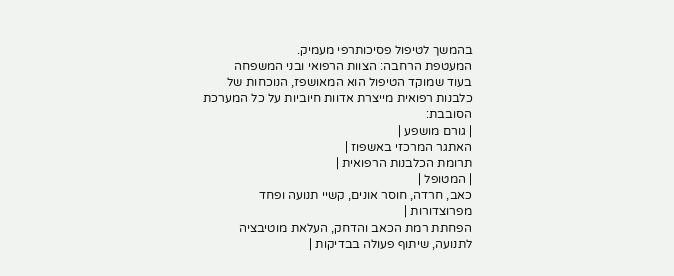בהמשך לטיפול פסיכותרפי מעמיק.
המעטפת הרחבה: הצוות הרפואי ובני המשפחה
בעוד שמוקד הטיפול הוא המאושפז, הנוכחות של כלבנות רפואית מייצרת אדוות חיוביות על כל המערכת הסובבת:
| גורם מושפע |
האתגר המרכזי באשפוז |
תרומת הכלבנות הרפואית |
| המטופל |
כאב, חרדה, חוסר אונים, קשיי תנועה ופחד מפרוצדורות |
הפחתת רמת הכאב והדחק, העלאת מוטיבציה לתנועה, שיתוף פעולה בבדיקות |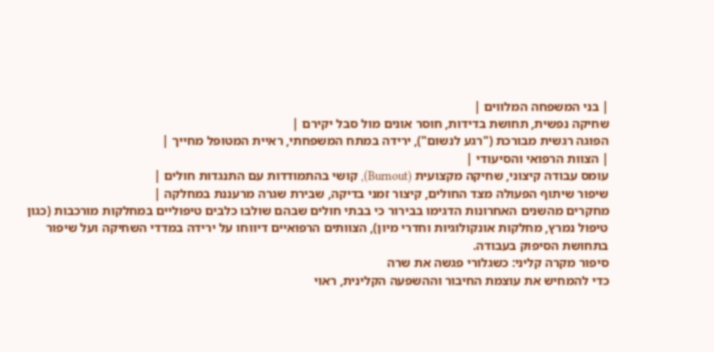| בני המשפחה המלווים |
שחיקה נפשית, תחושת בדידות, חוסר אונים מול סבל יקירם |
הפוגה רגשית מבורכת ("רגע לנשום"), ירידה במתח המשפחתי, ראיית המטופל מחייך |
| הצוות הרפואי והסיעודי |
עומס עבודה קיצוני, שחיקה מקצועית (Burnout), קושי בהתמודדות עם התנגדות חולים |
שיפור שיתוף הפעולה מצד החולים, קיצור זמני בדיקה, שבירת שגרה מרעננת במחלקה |
מחקרים מהשנים האחרונות הדגימו בבירור כי בבתי חולים שבהם שולבו כלבים טיפוליים במחלקות מורכבות (כגון טיפול נמרץ, מחלקות אונקולוגיות וחדרי מיון), הצוותים הרפואיים דיווחו על ירידה במדדי השחיקה ועל שיפור בתחושת הסיפוק בעבודה.
סיפור מקרה קליני: כשגלורי פגשה את שרה
כדי להמחיש את עוצמת החיבור וההשפעה הקלינית, ראוי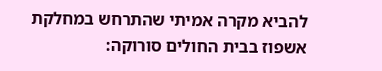להביא מקרה אמיתי שהתרחש במחלקת אשפוז בבית החולים סורוקה: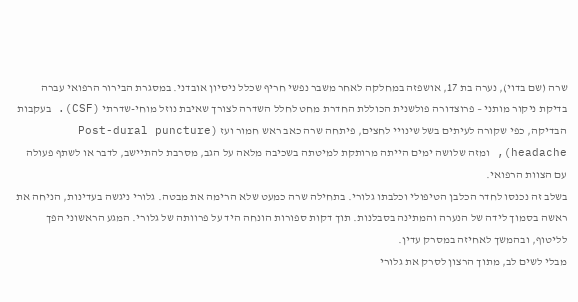שרה (שם בדוי), נערה בת 17, אושפזה במחלקה לאחר משבר נפשי חריף שכלל ניסיון אובדני. במסגרת הבירור הרפואי עברה בדיקת ניקור מותני – פרוצדורה פולשנית הכוללת החדרת מחט לחלל השדרה לצורך שאיבת נוזל מוחי-שדרתי (CSF). בעקבות הבדיקה, כפי שקורה לעיתים בשל שינויי לחצים, פיתחה שרה כאב ראש חמור ועז (Post-dural puncture headache), ומזה שלושה ימים הייתה מרותקת למיטתה בשכיבה מלאה על הגב, מסרבת להתיישב, לדבר או לשתף פעולה עם הצוות הרפואי.
בשלב זה נכנסו לחדר הכלבן הטיפולי וכלבתו גלורי. בתחילה שרה כמעט שלא הרימה את מבטה. גלורי ניגשה בעדינות, הניחה את ראשה בסמוך לידה של הנערה והמתינה בסבלנות. תוך דקות ספורות הונחה היד על פרוותה של גלורי. המגע הראשוני הפך לליטוף, ובהמשך לאחיזה במסרק עדין.
מבלי לשים לב, מתוך הרצון לסרק את גלורי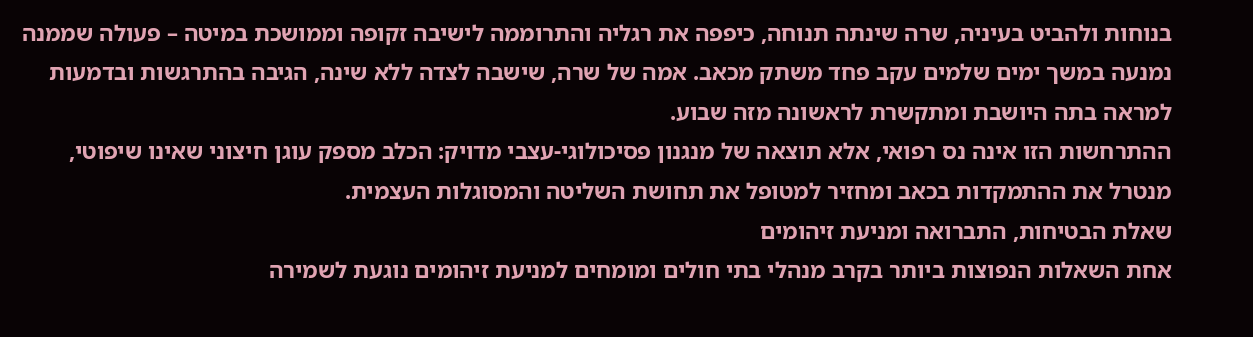בנוחות ולהביט בעיניה, שרה שינתה תנוחה, כיפפה את רגליה והתרוממה לישיבה זקופה וממושכת במיטה – פעולה שממנה נמנעה במשך ימים שלמים עקב פחד משתק מכאב. אמה של שרה, שישבה לצדה ללא שינה, הגיבה בהתרגשות ובדמעות למראה בתה היושבת ומתקשרת לראשונה מזה שבוע.
ההתרחשות הזו אינה נס רפואי, אלא תוצאה של מנגנון פסיכולוגי-עצבי מדויק: הכלב מספק עוגן חיצוני שאינו שיפוטי, מנטרל את ההתמקדות בכאב ומחזיר למטופל את תחושת השליטה והמסוגלות העצמית.
שאלת הבטיחות, התברואה ומניעת זיהומים
אחת השאלות הנפוצות ביותר בקרב מנהלי בתי חולים ומומחים למניעת זיהומים נוגעת לשמירה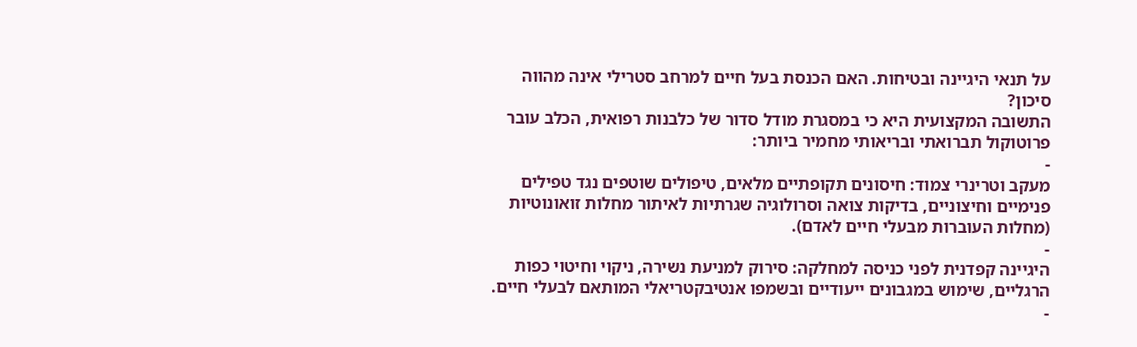על תנאי היגיינה ובטיחות. האם הכנסת בעל חיים למרחב סטרילי אינה מהווה סיכון?
התשובה המקצועית היא כי במסגרת מודל סדור של כלבנות רפואית, הכלב עובר פרוטוקול תברואתי ובריאותי מחמיר ביותר:
-
מעקב וטרינרי צמוד: חיסונים תקופתיים מלאים, טיפולים שוטפים נגד טפילים פנימיים וחיצוניים, בדיקות צואה וסרולוגיה שגרתיות לאיתור מחלות זואונוטיות (מחלות העוברות מבעלי חיים לאדם).
-
היגיינה קפדנית לפני כניסה למחלקה: סירוק למניעת נשירה, ניקוי וחיטוי כפות הרגליים, שימוש במגבונים ייעודיים ובשמפו אנטיבקטריאלי המותאם לבעלי חיים.
-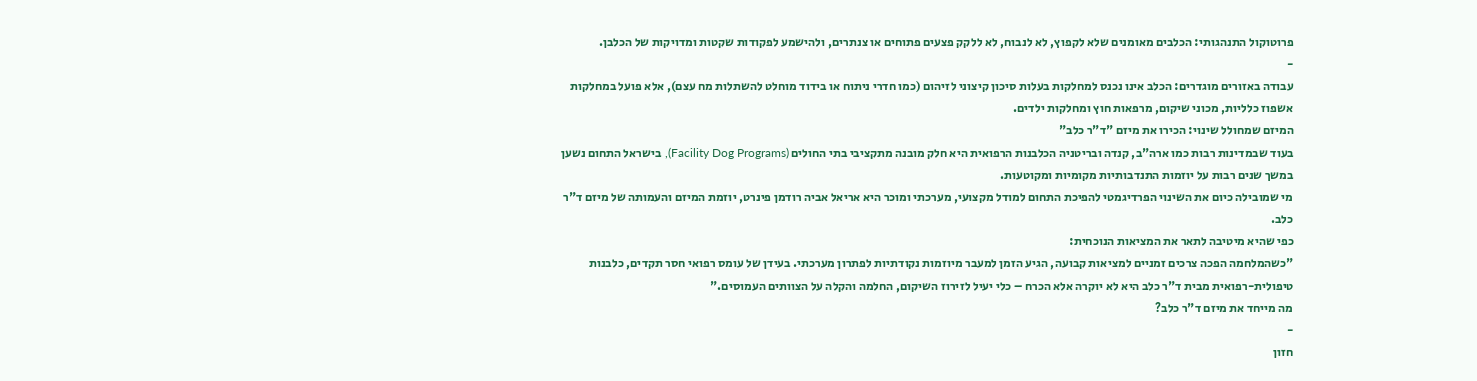פרוטוקול התנהגותי: הכלבים מאומנים שלא לקפוץ, לא לנבוח, לא ללקק פצעים פתוחים או צנתרים, ולהישמע לפקודות שקטות ומדויקות של הכלבן.
-
עבודה באזורים מוגדרים: הכלב אינו נכנס למחלקות בעלות סיכון קיצוני לזיהום (כמו חדרי ניתוח או בידוד מוחלט להשתלות מח עצם), אלא פועל במחלקות אשפוז כלליות, מכוני שיקום, מרפאות חוץ ומחלקות ילדים.
המיזם שמחולל שינוי: הכירו את מיזם "ד"ר כלב"
בעוד שבמדינות רבות כמו ארה"ב, קנדה ובריטניה הכלבנות הרפואית היא חלק מובנה מתקציבי בתי החולים (Facility Dog Programs), בישראל התחום נשען במשך שנים רבות על יוזמות התנדבותיות מקומיות ומקוטעות.
מי שמובילה כיום את השינוי הפרדיגמטי להפיכת התחום למודל מקצועי, מערכתי ומוכר היא אריאל אביה רודמן פינרט, יוזמת המיזם והעמותה של מיזם ד"ר כלב.
כפי שהיא מיטיבה לתאר את המציאות הנוכחית:
"כשהמלחמה הפכה צרכים זמניים למציאות קבועה, הגיע הזמן למעבר מיוזמות נקודתיות לפתרון מערכתי. בעידן של עומס רפואי חסר תקדים, כלבנות טיפולית-רפואית מבית ד"ר כלב היא לא יוקרה אלא הכרח – כלי יעיל לזירוז השיקום, החלמה והקלה על הצוותים העמוסים."
מה מייחד את מיזם ד"ר כלב?
-
חזון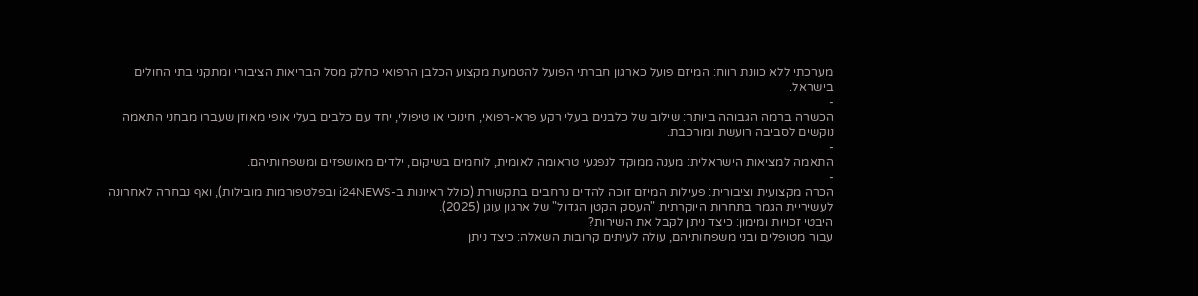מערכתי ללא כוונת רווח: המיזם פועל כארגון חברתי הפועל להטמעת מקצוע הכלבן הרפואי כחלק מסל הבריאות הציבורי ומתקני בתי החולים בישראל.
-
הכשרה ברמה הגבוהה ביותר: שילוב של כלבנים בעלי רקע פרא-רפואי, חינוכי או טיפולי, יחד עם כלבים בעלי אופי מאוזן שעברו מבחני התאמה נוקשים לסביבה רועשת ומורכבת.
-
התאמה למציאות הישראלית: מענה ממוקד לנפגעי טראומה לאומית, לוחמים בשיקום, ילדים מאושפזים ומשפחותיהם.
-
הכרה מקצועית וציבורית: פעילות המיזם זוכה להדים נרחבים בתקשורת (כולל ראיונות ב-i24NEWS ובפלטפורמות מובילות), ואף נבחרה לאחרונה לעשיריית הגמר בתחרות היוקרתית "העסק הקטן הגדול" של ארגון עוגן (2025).
היבטי זכויות ומימון: כיצד ניתן לקבל את השירות?
עבור מטופלים ובני משפחותיהם, עולה לעיתים קרובות השאלה: כיצד ניתן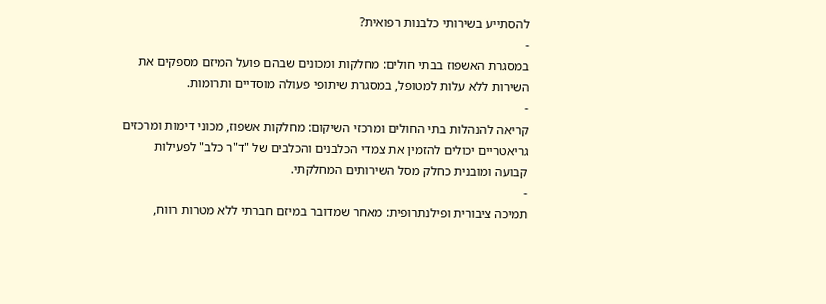להסתייע בשירותי כלבנות רפואית?
-
במסגרת האשפוז בבתי חולים: מחלקות ומכונים שבהם פועל המיזם מספקים את השירות ללא עלות למטופל, במסגרת שיתופי פעולה מוסדיים ותרומות.
-
קריאה להנהלות בתי החולים ומרכזי השיקום: מחלקות אשפוז, מכוני דימות ומרכזים גריאטריים יכולים להזמין את צמדי הכלבנים והכלבים של "ד"ר כלב" לפעילות קבועה ומובנית כחלק מסל השירותים המחלקתי.
-
תמיכה ציבורית ופילנתרופית: מאחר שמדובר במיזם חברתי ללא מטרות רווח,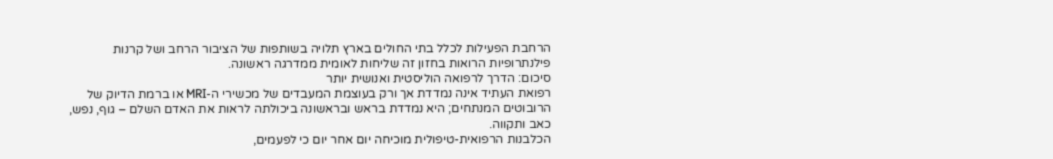הרחבת הפעילות לכלל בתי החולים בארץ תלויה בשותפות של הציבור הרחב ושל קרנות פילנתרופיות הרואות בחזון זה שליחות לאומית ממדרגה ראשונה.
סיכום: הדרך לרפואה הוליסטית ואנושית יותר
רפואת העתיד אינה נמדדת אך ורק בעוצמת המעבדים של מכשירי ה-MRI או ברמת הדיוק של הרובוטים המנתחים; היא נמדדת בראש ובראשונה ביכולתה לראות את האדם השלם – גוף, נפש, כאב ותקווה.
הכלבנות הרפואית-טיפולית מוכיחה יום אחר יום כי לפעמים,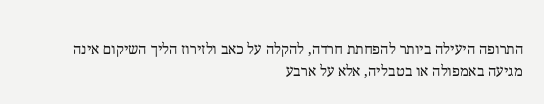התרופה היעילה ביותר להפחתת חרדה, להקלה על כאב ולזירוז הליך השיקום אינה מגיעה באמפולה או בטבליה, אלא על ארבע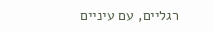רגליים, עם עיניים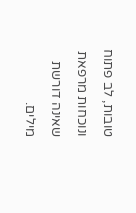טובות, לב פתוח ונוכחות מרפאת שאינה דורשת מילים.